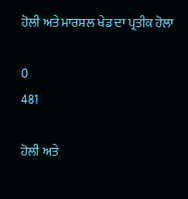ਹੋਲੀ ਅਤੇ ਮਾਰਸ਼ਲ ਖੇਡ ਦਾ ਪ੍ਰਤੀਕ ਹੋਲਾ

0
481

ਹੋਲੀ ਅਤੇ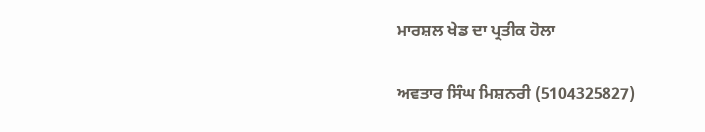ਮਾਰਸ਼ਲ ਖੇਡ ਦਾ ਪ੍ਰਤੀਕ ਹੋਲਾ

ਅਵਤਾਰ ਸਿੰਘ ਮਿਸ਼ਨਰੀ (5104325827)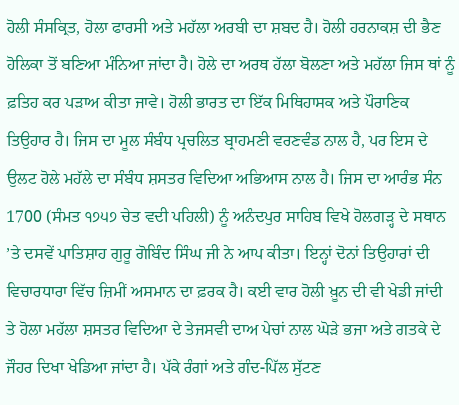ਹੋਲੀ ਸੰਸਕ੍ਰਿਤ, ਹੋਲਾ ਫਾਰਸੀ ਅਤੇ ਮਹੱਲਾ ਅਰਬੀ ਦਾ ਸ਼ਬਦ ਹੈ। ਹੋਲੀ ਹਰਨਾਕਸ਼ ਦੀ ਭੈਣ ਹੋਲਿਕਾ ਤੋਂ ਬਣਿਆ ਮੰਨਿਆ ਜਾਂਦਾ ਹੈ। ਹੋਲੇ ਦਾ ਅਰਥ ਹੱਲਾ ਬੋਲਣਾ ਅਤੇ ਮਹੱਲਾ ਜਿਸ ਥਾਂ ਨੂੰ ਫ਼ਤਿਹ ਕਰ ਪੜਾਅ ਕੀਤਾ ਜਾਵੇ। ਹੋਲੀ ਭਾਰਤ ਦਾ ਇੱਕ ਮਿਥਿਹਾਸਕ ਅਤੇ ਪੌਰਾਣਿਕ ਤਿਉਹਾਰ ਹੈ। ਜਿਸ ਦਾ ਮੂਲ ਸੰਬੰਧ ਪ੍ਰਚਲਿਤ ਬ੍ਰਾਹਮਣੀ ਵਰਣਵੰਡ ਨਾਲ ਹੈ, ਪਰ ਇਸ ਦੇ ਉਲਟ ਹੋਲੇ ਮਹੱਲੇ ਦਾ ਸੰਬੰਧ ਸ਼ਸਤਰ ਵਿਦਿਆ ਅਭਿਆਸ ਨਾਲ ਹੈ। ਜਿਸ ਦਾ ਆਰੰਭ ਸੰਨ 1700 (ਸੰਮਤ ੧੭੫੭ ਚੇਤ ਵਦੀ ਪਹਿਲੀ) ਨੂੰ ਅਨੰਦਪੁਰ ਸਾਹਿਬ ਵਿਖੇ ਹੋਲਗੜ੍ਹ ਦੇ ਸਥਾਨ ’ਤੇ ਦਸਵੇਂ ਪਾਤਿਸ਼ਾਹ ਗੁਰੂ ਗੋਬਿੰਦ ਸਿੰਘ ਜੀ ਨੇ ਆਪ ਕੀਤਾ। ਇਨ੍ਹਾਂ ਦੋਨਾਂ ਤਿਉਹਾਰਾਂ ਦੀ ਵਿਚਾਰਧਾਰਾ ਵਿੱਚ ਜ਼ਿਮੀਂ ਅਸਮਾਨ ਦਾ ਫ਼ਰਕ ਹੈ। ਕਈ ਵਾਰ ਹੋਲੀ ਖ਼ੂਨ ਦੀ ਵੀ ਖੇਡੀ ਜਾਂਦੀ ਤੇ ਹੋਲਾ ਮਹੱਲਾ ਸ਼ਸਤਰ ਵਿਦਿਆ ਦੇ ਤੇਜਸਵੀ ਦਾਅ ਪੇਚਾਂ ਨਾਲ ਘੋੜੇ ਭਜਾ ਅਤੇ ਗਤਕੇ ਦੇ ਜੌਹਰ ਦਿਖਾ ਖੇਡਿਆ ਜਾਂਦਾ ਹੈ। ਪੱਕੇ ਰੰਗਾਂ ਅਤੇ ਗੰਦ-ਪਿੱਲ ਸੁੱਟਣ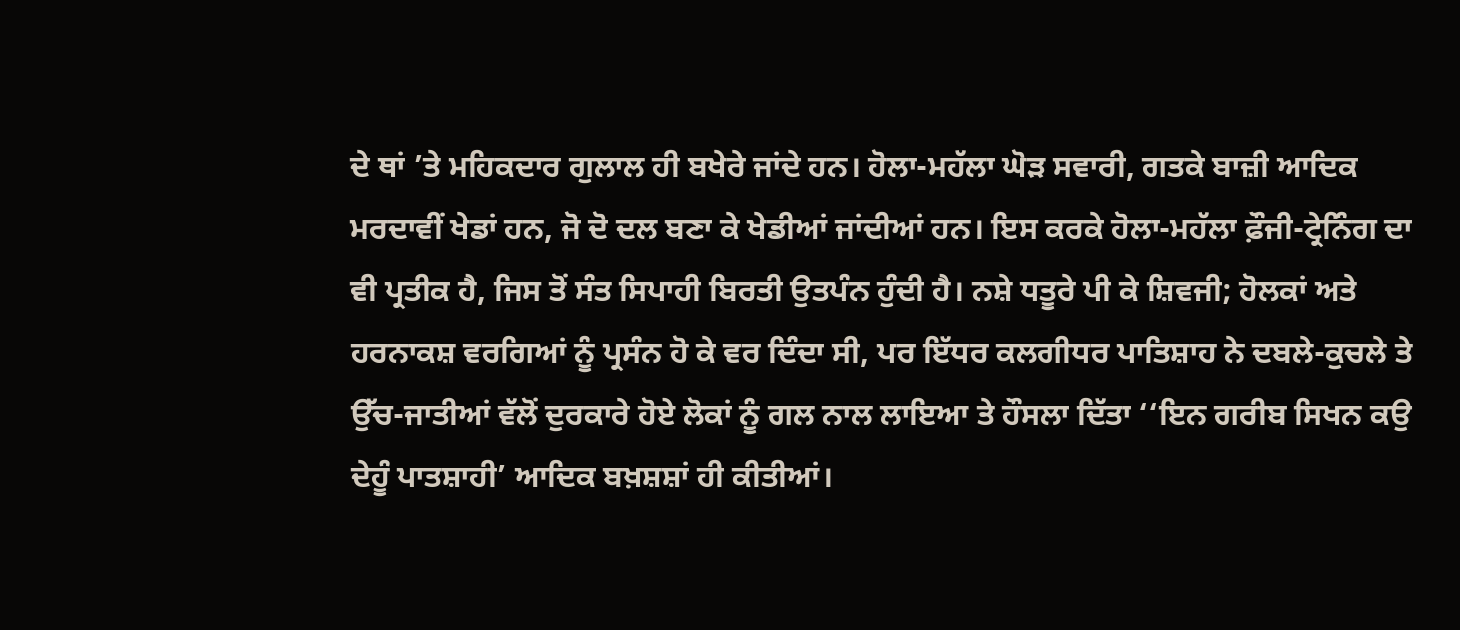ਦੇ ਥਾਂ ’ਤੇ ਮਹਿਕਦਾਰ ਗੁਲਾਲ ਹੀ ਬਖੇਰੇ ਜਾਂਦੇ ਹਨ। ਹੋਲਾ-ਮਹੱਲਾ ਘੋੜ ਸਵਾਰੀ, ਗਤਕੇ ਬਾਜ਼ੀ ਆਦਿਕ ਮਰਦਾਵੀਂ ਖੇਡਾਂ ਹਨ, ਜੋ ਦੋ ਦਲ ਬਣਾ ਕੇ ਖੇਡੀਆਂ ਜਾਂਦੀਆਂ ਹਨ। ਇਸ ਕਰਕੇ ਹੋਲਾ-ਮਹੱਲਾ ਫ਼ੌਜੀ-ਟ੍ਰੇਨਿੰਗ ਦਾ ਵੀ ਪ੍ਰਤੀਕ ਹੈ, ਜਿਸ ਤੋਂ ਸੰਤ ਸਿਪਾਹੀ ਬਿਰਤੀ ਉਤਪੰਨ ਹੁੰਦੀ ਹੈ। ਨਸ਼ੇ ਧਤੂਰੇ ਪੀ ਕੇ ਸ਼ਿਵਜੀ; ਹੋਲਕਾਂ ਅਤੇ ਹਰਨਾਕਸ਼ ਵਰਗਿਆਂ ਨੂੰ ਪ੍ਰਸੰਨ ਹੋ ਕੇ ਵਰ ਦਿੰਦਾ ਸੀ, ਪਰ ਇੱਧਰ ਕਲਗੀਧਰ ਪਾਤਿਸ਼ਾਹ ਨੇ ਦਬਲੇ-ਕੁਚਲੇ ਤੇ ਉੱਚ-ਜਾਤੀਆਂ ਵੱਲੋਂ ਦੁਰਕਾਰੇ ਹੋਏ ਲੋਕਾਂ ਨੂੰ ਗਲ ਨਾਲ ਲਾਇਆ ਤੇ ਹੌਸਲਾ ਦਿੱਤਾ ‘‘ਇਨ ਗਰੀਬ ਸਿਖਨ ਕਉ ਦੇਹੂੰ ਪਾਤਸ਼ਾਹੀ’ ਆਦਿਕ ਬਖ਼ਸ਼ਸ਼ਾਂ ਹੀ ਕੀਤੀਆਂ।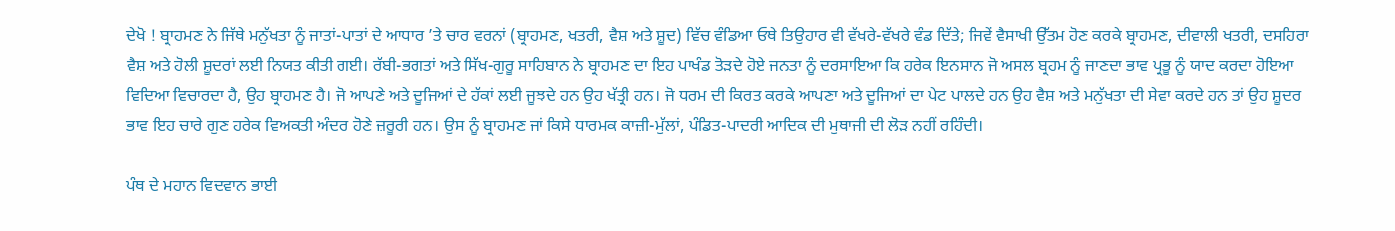ਦੇਖੋ ! ਬ੍ਰਾਹਮਣ ਨੇ ਜਿੱਥੇ ਮਨੁੱਖਤਾ ਨੂੰ ਜਾਤਾਂ-ਪਾਤਾਂ ਦੇ ਆਧਾਰ ’ਤੇ ਚਾਰ ਵਰਨਾਂ (ਬ੍ਰਾਹਮਣ, ਖਤਰੀ, ਵੈਸ਼ ਅਤੇ ਸ਼ੂਦ) ਵਿੱਚ ਵੰਡਿਆ ਓਥੇ ਤਿਉਹਾਰ ਵੀ ਵੱਖਰੇ-ਵੱਖਰੇ ਵੰਡ ਦਿੱਤੇ; ਜਿਵੇਂ ਵੈਸਾਖੀ ਉੱਤਮ ਹੋਣ ਕਰਕੇ ਬ੍ਰਾਹਮਣ, ਦੀਵਾਲੀ ਖਤਰੀ, ਦਸਹਿਰਾ ਵੈਸ਼ ਅਤੇ ਹੋਲੀ ਸ਼ੂਦਰਾਂ ਲਈ ਨਿਯਤ ਕੀਤੀ ਗਈ। ਰੱਬੀ-ਭਗਤਾਂ ਅਤੇ ਸਿੱਖ-ਗੁਰੂ ਸਾਹਿਬਾਨ ਨੇ ਬ੍ਰਾਹਮਣ ਦਾ ਇਹ ਪਾਖੰਡ ਤੋੜਦੇ ਹੋਏ ਜਨਤਾ ਨੂੰ ਦਰਸਾਇਆ ਕਿ ਹਰੇਕ ਇਨਸਾਨ ਜੋ ਅਸਲ ਬ੍ਰਹਮ ਨੂੰ ਜਾਣਦਾ ਭਾਵ ਪ੍ਰਭੂ ਨੂੰ ਯਾਦ ਕਰਦਾ ਹੋਇਆ ਵਿਦਿਆ ਵਿਚਾਰਦਾ ਹੈ, ਉਹ ਬ੍ਰਾਹਮਣ ਹੈ। ਜੋ ਆਪਣੇ ਅਤੇ ਦੂਜਿਆਂ ਦੇ ਹੱਕਾਂ ਲਈ ਜੂਝਦੇ ਹਨ ਉਹ ਖੱਤ੍ਰੀ ਹਨ। ਜੋ ਧਰਮ ਦੀ ਕਿਰਤ ਕਰਕੇ ਆਪਣਾ ਅਤੇ ਦੂਜਿਆਂ ਦਾ ਪੇਟ ਪਾਲਦੇ ਹਨ ਉਹ ਵੈਸ਼ ਅਤੇ ਮਨੁੱਖਤਾ ਦੀ ਸੇਵਾ ਕਰਦੇ ਹਨ ਤਾਂ ਉਹ ਸ਼ੂਦਰ ਭਾਵ ਇਹ ਚਾਰੇ ਗੁਣ ਹਰੇਕ ਵਿਅਕਤੀ ਅੰਦਰ ਹੋਣੇ ਜ਼ਰੂਰੀ ਹਨ। ਉਸ ਨੂੰ ਬ੍ਰਾਹਮਣ ਜਾਂ ਕਿਸੇ ਧਾਰਮਕ ਕਾਜ਼ੀ-ਮੁੱਲਾਂ, ਪੰਡਿਤ-ਪਾਦਰੀ ਆਦਿਕ ਦੀ ਮੁਥਾਜੀ ਦੀ ਲੋੜ ਨਹੀਂ ਰਹਿੰਦੀ।

ਪੰਥ ਦੇ ਮਹਾਨ ਵਿਦਵਾਨ ਭਾਈ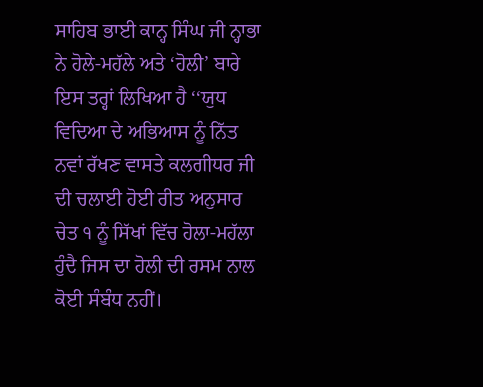ਸਾਹਿਬ ਭਾਈ ਕਾਨ੍ਹ ਸਿੰਘ ਜੀ ਨ੍ਹਾਭਾ ਨੇ ਹੋਲੇ-ਮਹੱਲੇ ਅਤੇ ‘ਹੋਲੀ’ ਬਾਰੇ ਇਸ ਤਰ੍ਹਾਂ ਲਿਖਿਆ ਹੈ ‘‘ਯੁਧ ਵਿਦਿਆ ਦੇ ਅਭਿਆਸ ਨੂੰ ਨਿੱਤ ਨਵਾਂ ਰੱਖਣ ਵਾਸਤੇ ਕਲਗੀਧਰ ਜੀ ਦੀ ਚਲਾਈ ਹੋਈ ਰੀਤ ਅਨੁਸਾਰ ਚੇਤ ੧ ਨੂੰ ਸਿੱਖਾਂ ਵਿੱਚ ਹੋਲਾ-ਮਹੱਲਾ ਹੁੰਦੈ ਜਿਸ ਦਾ ਹੋਲੀ ਦੀ ਰਸਮ ਨਾਲ ਕੋਈ ਸੰਬੰਧ ਨਹੀਂ।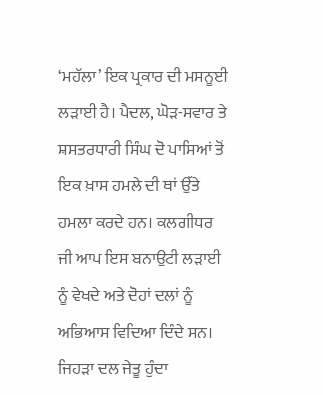‘ਮਹੱਲਾ’ ਇਕ ਪ੍ਰਕਾਰ ਦੀ ਮਸਨੂਈ ਲੜਾਈ ਹੈ। ਪੈਦਲ, ਘੋੜ-ਸਵਾਰ ਤੇ ਸ਼ਸਤਰਧਾਰੀ ਸਿੰਘ ਦੋ ਪਾਸਿਆਂ ਤੋਂ ਇਕ ਖ਼ਾਸ ਹਮਲੇ ਦੀ ਥਾਂ ਉੱਤੇ ਹਮਲਾ ਕਰਦੇ ਹਨ। ਕਲਗੀਧਰ ਜੀ ਆਪ ਇਸ ਬਨਾਉਟੀ ਲੜਾਈ ਨੂੰ ਵੇਖਦੇ ਅਤੇ ਦੋਹਾਂ ਦਲਾਂ ਨੂੰ ਅਭਿਆਸ ਵਿਦਿਆ ਦਿੰਦੇ ਸਨ। ਜਿਹੜਾ ਦਲ ਜੇਤੂ ਹੁੰਦਾ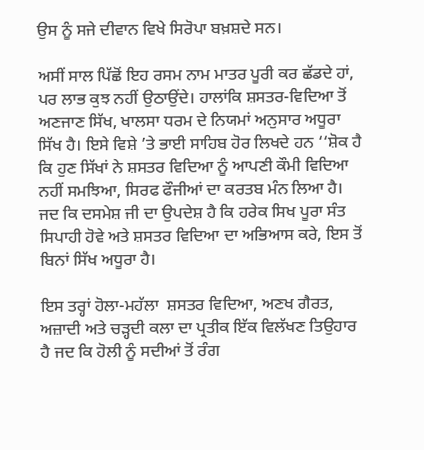ਉਸ ਨੂੰ ਸਜੇ ਦੀਵਾਨ ਵਿਖੇ ਸਿਰੋਪਾ ਬਖ਼ਸ਼ਦੇ ਸਨ।

ਅਸੀਂ ਸਾਲ ਪਿੱਛੋਂ ਇਹ ਰਸਮ ਨਾਮ ਮਾਤਰ ਪੂਰੀ ਕਰ ਛੱਡਦੇ ਹਾਂ, ਪਰ ਲਾਭ ਕੁਝ ਨਹੀਂ ਉਠਾਉਂਦੇ। ਹਾਲਾਂਕਿ ਸ਼ਸਤਰ-ਵਿਦਿਆ ਤੋਂ ਅਣਜਾਣ ਸਿੱਖ, ਖਾਲਸਾ ਧਰਮ ਦੇ ਨਿਯਮਾਂ ਅਨੁਸਾਰ ਅਧੂਰਾ ਸਿੱਖ ਹੈ। ਇਸੇ ਵਿਸ਼ੇ ’ਤੇ ਭਾਈ ਸਾਹਿਬ ਹੋਰ ਲਿਖਦੇ ਹਨ ‘‘ਸ਼ੋਕ ਹੈ ਕਿ ਹੁਣ ਸਿੱਖਾਂ ਨੇ ਸ਼ਸਤਰ ਵਿਦਿਆ ਨੂੰ ਆਪਣੀ ਕੌਮੀ ਵਿਦਿਆ ਨਹੀਂ ਸਮਝਿਆ, ਸਿਰਫ ਫੌਜੀਆਂ ਦਾ ਕਰਤਬ ਮੰਨ ਲਿਆ ਹੈ। ਜਦ ਕਿ ਦਸਮੇਸ਼ ਜੀ ਦਾ ਉਪਦੇਸ਼ ਹੈ ਕਿ ਹਰੇਕ ਸਿਖ ਪੂਰਾ ਸੰਤ ਸਿਪਾਹੀ ਹੋਵੇ ਅਤੇ ਸ਼ਸਤਰ ਵਿਦਿਆ ਦਾ ਅਭਿਆਸ ਕਰੇ, ਇਸ ਤੋਂ ਬਿਨਾਂ ਸਿੱਖ ਅਧੂਰਾ ਹੈ।

ਇਸ ਤਰ੍ਹਾਂ ਹੋਲਾ-ਮਹੱਲਾ  ਸ਼ਸਤਰ ਵਿਦਿਆ, ਅਣਖ ਗੈਰਤ, ਅਜ਼ਾਦੀ ਅਤੇ ਚੜ੍ਹਦੀ ਕਲਾ ਦਾ ਪ੍ਰਤੀਕ ਇੱਕ ਵਿਲੱਖਣ ਤਿਉਹਾਰ ਹੈ ਜਦ ਕਿ ਹੋਲੀ ਨੂੰ ਸਦੀਆਂ ਤੋਂ ਰੰਗ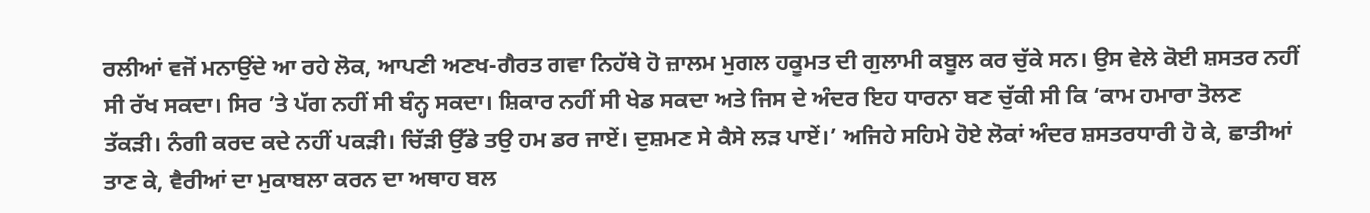ਰਲੀਆਂ ਵਜੋਂ ਮਨਾਉਂਦੇ ਆ ਰਹੇ ਲੋਕ, ਆਪਣੀ ਅਣਖ-ਗੈਰਤ ਗਵਾ ਨਿਹੱਥੇ ਹੋ ਜ਼ਾਲਮ ਮੁਗਲ ਹਕੂਮਤ ਦੀ ਗੁਲਾਮੀ ਕਬੂਲ ਕਰ ਚੁੱਕੇ ਸਨ। ਉਸ ਵੇਲੇ ਕੋਈ ਸ਼ਸਤਰ ਨਹੀਂ ਸੀ ਰੱਖ ਸਕਦਾ। ਸਿਰ ’ਤੇ ਪੱਗ ਨਹੀਂ ਸੀ ਬੰਨ੍ਹ ਸਕਦਾ। ਸ਼ਿਕਾਰ ਨਹੀਂ ਸੀ ਖੇਡ ਸਕਦਾ ਅਤੇ ਜਿਸ ਦੇ ਅੰਦਰ ਇਹ ਧਾਰਨਾ ਬਣ ਚੁੱਕੀ ਸੀ ਕਿ ‘ਕਾਮ ਹਮਾਰਾ ਤੋਲਣ ਤੱਕੜੀ। ਨੰਗੀ ਕਰਦ ਕਦੇ ਨਹੀਂ ਪਕੜੀ। ਚਿੱੜੀ ਉੱਡੇ ਤਉ ਹਮ ਡਰ ਜਾਏਂ। ਦੁਸ਼ਮਣ ਸੇ ਕੈਸੇ ਲੜ ਪਾਏਂ।’ ਅਜਿਹੇ ਸਹਿਮੇ ਹੋਏ ਲੋਕਾਂ ਅੰਦਰ ਸ਼ਸਤਰਧਾਰੀ ਹੋ ਕੇ, ਛਾਤੀਆਂ ਤਾਣ ਕੇ, ਵੈਰੀਆਂ ਦਾ ਮੁਕਾਬਲਾ ਕਰਨ ਦਾ ਅਥਾਹ ਬਲ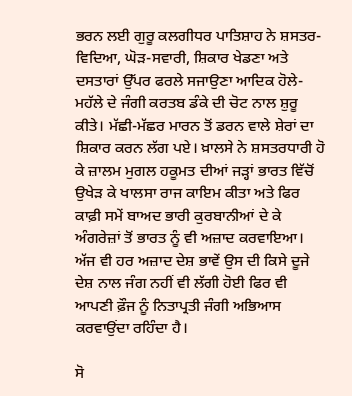ਭਰਨ ਲਈ ਗੁਰੂ ਕਲਗੀਧਰ ਪਾਤਿਸ਼ਾਹ ਨੇ ਸ਼ਸਤਰ-ਵਿਦਿਆ, ਘੋੜ-ਸਵਾਰੀ, ਸ਼ਿਕਾਰ ਖੇਡਣਾ ਅਤੇ ਦਸਤਾਰਾਂ ਉੱਪਰ ਫਰਲੇ ਸਜਾਉਣਾ ਆਦਿਕ ਹੋਲੇ-ਮਹੱਲੇ ਦੇ ਜੰਗੀ ਕਰਤਬ ਡੰਕੇ ਦੀ ਚੋਟ ਨਾਲ ਸ਼ੁਰੂ ਕੀਤੇ। ਮੱਛੀ-ਮੱਛਰ ਮਾਰਨ ਤੋਂ ਡਰਨ ਵਾਲੇ ਸ਼ੇਰਾਂ ਦਾ ਸ਼ਿਕਾਰ ਕਰਨ ਲੱਗ ਪਏ। ਖ਼ਾਲਸੇ ਨੇ ਸ਼ਸਤਰਧਾਰੀ ਹੋ ਕੇ ਜ਼ਾਲਮ ਮੁਗਲ ਹਕੂਮਤ ਦੀਆਂ ਜੜ੍ਹਾਂ ਭਾਰਤ ਵਿੱਚੋਂ ਉਖੇੜ ਕੇ ਖਾਲਸਾ ਰਾਜ ਕਾਇਮ ਕੀਤਾ ਅਤੇ ਫਿਰ ਕਾਫ਼ੀ ਸਮੇਂ ਬਾਅਦ ਭਾਰੀ ਕੁਰਬਾਨੀਆਂ ਦੇ ਕੇ ਅੰਗਰੇਜ਼ਾਂ ਤੋਂ ਭਾਰਤ ਨੂੰ ਵੀ ਅਜ਼ਾਦ ਕਰਵਾਇਆ। ਅੱਜ ਵੀ ਹਰ ਅਜ਼ਾਦ ਦੇਸ਼ ਭਾਵੇਂ ਉਸ ਦੀ ਕਿਸੇ ਦੂਜੇ ਦੇਸ਼ ਨਾਲ ਜੰਗ ਨਹੀਂ ਵੀ ਲੱਗੀ ਹੋਈ ਫਿਰ ਵੀ ਆਪਣੀ ਫ਼ੌਜ ਨੂੰ ਨਿਤਾਪ੍ਰਤੀ ਜੰਗੀ ਅਭਿਆਸ ਕਰਵਾਉਂਦਾ ਰਹਿੰਦਾ ਹੈ।

ਸੋ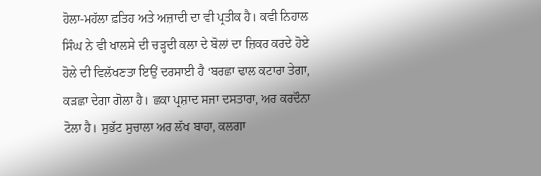ਹੋਲਾ-ਮਹੱਲਾ ਫ਼ਤਿਹ ਅਤੇ ਅਜ਼ਾਦੀ ਦਾ ਵੀ ਪ੍ਰਤੀਕ ਹੈ। ਕਵੀ ਨਿਹਾਲ ਸਿੰਘ ਨੇ ਵੀ ਖਾਲਸੇ ਦੀ ਚੜ੍ਹਦੀ ਕਲਾ ਦੇ ਬੋਲਾਂ ਦਾ ਜ਼ਿਕਰ ਕਰਦੇ ਹੋਏ ਹੋਲੇ ਦੀ ਵਿਲੱਖਣਤਾ ਇਉਂ ਦਰਸਾਈ ਹੈ ‘ਬਰਛਾ ਢਾਲ ਕਟਾਰਾ ਤੇਗਾ, ਕੜਛਾ ਦੇਗਾ ਗੋਲਾ ਹੈ। ਛਕਾ ਪ੍ਰਸ਼ਾਦ ਸਜਾ ਦਸਤਾਰਾ, ਅਰ ਕਰਦੌਨਾ ਟੋਲਾ ਹੈ। ਸੁਭੱਟ ਸੁਚਾਲਾ ਅਰ ਲੱਖ ਬਾਹਾ, ਕਲਗਾ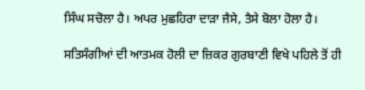ਸਿੰਘ ਸਚੋਲਾ ਹੈ। ਅਪਰ ਮੁਛਹਿਰਾ ਦਾੜਾ ਜੈਸੇ, ਤੈਸੇ ਬੋਲਾ ਹੋਲਾ ਹੈ।

ਸਤਿਸੰਗੀਆਂ ਦੀ ਆਤਮਕ ਹੋਲੀ ਦਾ ਜ਼ਿਕਰ ਗੁਰਬਾਣੀ ਵਿਖੇ ਪਹਿਲੇ ਤੋਂ ਹੀ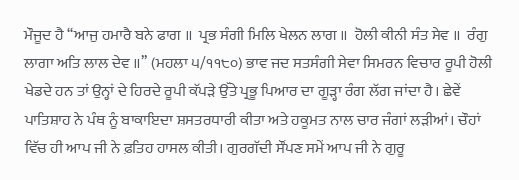ਮੌਜੂਦ ਹੈ ‘‘ਆਜੁ ਹਮਾਰੈ ਬਨੇ ਫਾਗ ॥  ਪ੍ਰਭ ਸੰਗੀ ਮਿਲਿ ਖੇਲਨ ਲਾਗ ॥  ਹੋਲੀ ਕੀਨੀ ਸੰਤ ਸੇਵ ॥  ਰੰਗੁ ਲਾਗਾ ਅਤਿ ਲਾਲ ਦੇਵ ॥’’ (ਮਹਲਾ ੫/੧੧੮੦) ਭਾਵ ਜਦ ਸਤਸੰਗੀ ਸੇਵਾ ਸਿਮਰਨ ਵਿਚਾਰ ਰੂਪੀ ਹੋਲੀ ਖੇਡਦੇ ਹਨ ਤਾਂ ਉਨ੍ਹਾਂ ਦੇ ਹਿਰਦੇ ਰੂਪੀ ਕੱਪੜੇ ਉੱਤੇ ਪ੍ਰਭੂ ਪਿਆਰ ਦਾ ਗੂੜ੍ਹਾ ਰੰਗ ਲੱਗ ਜਾਂਦਾ ਹੈ। ਛੇਵੇਂ ਪਾਤਿਸ਼ਾਹ ਨੇ ਪੰਥ ਨੂੰ ਬਾਕਾਇਦਾ ਸ਼ਸਤਰਧਾਰੀ ਕੀਤਾ ਅਤੇ ਹਕੂਮਤ ਨਾਲ ਚਾਰ ਜੰਗਾਂ ਲੜੀਆਂ। ਚੌਹਾਂ ਵਿੱਚ ਹੀ ਆਪ ਜੀ ਨੇ ਫ਼ਤਿਹ ਹਾਸਲ ਕੀਤੀ। ਗੁਰਗੱਦੀ ਸੌਂਪਣ ਸਮੇਂ ਆਪ ਜੀ ਨੇ ਗੁਰੂ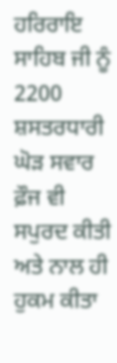ਹਰਿਰਾਇ ਸਾਹਿਬ ਜੀ ਨੂੰ 2200 ਸ਼ਸਤਰਧਾਰੀ ਘੋੜ ਸਵਾਰ ਫ਼ੌਜ ਵੀ ਸਪੁਰਦ ਕੀਤੀ ਅਤੇ ਨਾਲ ਹੀ ਹੁਕਮ ਕੀਤਾ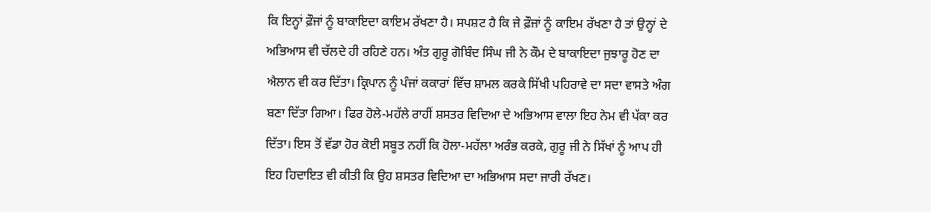ਕਿ ਇਨ੍ਹਾਂ ਫ਼ੌਜਾਂ ਨੂੰ ਬਾਕਾਇਦਾ ਕਾਇਮ ਰੱਖਣਾ ਹੈ। ਸਪਸ਼ਟ ਹੈ ਕਿ ਜੇ ਫ਼ੌਜਾਂ ਨੂੰ ਕਾਇਮ ਰੱਖਣਾ ਹੈ ਤਾਂ ਉਨ੍ਹਾਂ ਦੇ ਅਭਿਆਸ ਵੀ ਚੱਲਦੇ ਹੀ ਰਹਿਣੇ ਹਨ। ਅੰਤ ਗੁਰੂ ਗੋਬਿੰਦ ਸਿੰਘ ਜੀ ਨੇ ਕੌਮ ਦੇ ਬਾਕਾਇਦਾ ਜੁਝਾਰੂ ਹੋਣ ਦਾ ਐਲਾਨ ਵੀ ਕਰ ਦਿੱਤਾ। ਕ੍ਰਿਪਾਨ ਨੂੰ ਪੰਜਾਂ ਕਕਾਰਾਂ ਵਿੱਚ ਸ਼ਾਮਲ ਕਰਕੇ ਸਿੱਖੀ ਪਹਿਰਾਵੇ ਦਾ ਸਦਾ ਵਾਸਤੇ ਅੰਗ ਬਣਾ ਦਿੱਤਾ ਗਿਆ। ਫਿਰ ਹੋਲੇ-ਮਹੱਲੇ ਰਾਹੀਂ ਸ਼ਸਤਰ ਵਿਦਿਆ ਦੇ ਅਭਿਆਸ ਵਾਲਾ ਇਹ ਨੇਮ ਵੀ ਪੱਕਾ ਕਰ ਦਿੱਤਾ। ਇਸ ਤੋਂ ਵੱਡਾ ਹੋਰ ਕੋਈ ਸਬੂਤ ਨਹੀਂ ਕਿ ਹੋਲਾ-ਮਹੱਲਾ ਅਰੰਭ ਕਰਕੇ, ਗੁਰੂ ਜੀ ਨੇ ਸਿੱਖਾਂ ਨੂੰ ਆਪ ਹੀ ਇਹ ਹਿਦਾਇਤ ਵੀ ਕੀਤੀ ਕਿ ਉਹ ਸ਼ਸਤਰ ਵਿਦਿਆ ਦਾ ਅਭਿਆਸ ਸਦਾ ਜਾਰੀ ਰੱਖਣ।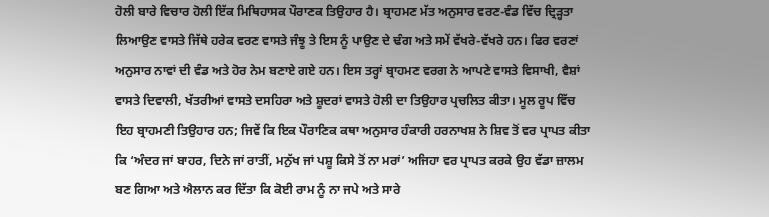ਹੋਲੀ ਬਾਰੇ ਵਿਚਾਰ ਹੋਲੀ ਇੱਕ ਮਿਥਿਹਾਸਕ ਪੌਰਾਣਕ ਤਿਉਹਾਰ ਹੈ। ਬ੍ਰਾਹਮਣ ਮੱਤ ਅਨੁਸਾਰ ਵਰਣ-ਵੰਡ ਵਿੱਚ ਦ੍ਰਿੜ੍ਹਤਾ ਲਿਆਉਣ ਵਾਸਤੇ ਜਿੱਥੇ ਹਰੇਕ ਵਰਣ ਵਾਸਤੇ ਜੰਝੂ ਤੇ ਇਸ ਨੂੰ ਪਾਉਣ ਦੇ ਢੰਗ ਅਤੇ ਸਮੇਂ ਵੱਖਰੇ-ਵੱਖਰੇ ਹਨ। ਫਿਰ ਵਰਣਾਂ ਅਨੁਸਾਰ ਨਾਵਾਂ ਦੀ ਵੰਡ ਅਤੇ ਹੋਰ ਨੇਮ ਬਣਾਏ ਗਏ ਹਨ। ਇਸ ਤਰ੍ਹਾਂ ਬ੍ਰਾਹਮਣ ਵਰਗ ਨੇ ਆਪਣੇ ਵਾਸਤੇ ਵਿਸਾਖੀ, ਵੈਸ਼ਾਂ ਵਾਸਤੇ ਦਿਵਾਲੀ, ਖੱਤਰੀਆਂ ਵਾਸਤੇ ਦਸਹਿਰਾ ਅਤੇ ਸ਼ੂਦਰਾਂ ਵਾਸਤੇ ਹੋਲੀ ਦਾ ਤਿਉਹਾਰ ਪ੍ਰਚਲਿਤ ਕੀਤਾ। ਮੂਲ ਰੂਪ ਵਿੱਚ ਇਹ ਬ੍ਰਾਹਮਣੀ ਤਿਉਹਾਰ ਹਨ; ਜਿਵੇਂ ਕਿ ਇਕ ਪੌਰਾਣਿਕ ਕਥਾ ਅਨੁਸਾਰ ਹੰਕਾਰੀ ਹਰਨਾਖਸ਼ ਨੇ ਸ਼ਿਵ ਤੋਂ ਵਰ ਪ੍ਰਾਪਤ ਕੀਤਾ ਕਿ ‘ਅੰਦਰ ਜਾਂ ਬਾਹਰ, ਦਿਨੇ ਜਾਂ ਰਾਤੀਂ, ਮਨੁੱਖ ਜਾਂ ਪਸ਼ੂ ਕਿਸੇ ਤੋਂ ਨਾ ਮਰਾਂ’ ਅਜਿਹਾ ਵਰ ਪ੍ਰਾਪਤ ਕਰਕੇ ਉਹ ਵੱਡਾ ਜ਼ਾਲਮ ਬਣ ਗਿਆ ਅਤੇ ਐਲਾਨ ਕਰ ਦਿੱਤਾ ਕਿ ਕੋਈ ਰਾਮ ਨੂੰ ਨਾ ਜਪੇ ਅਤੇ ਸਾਰੇ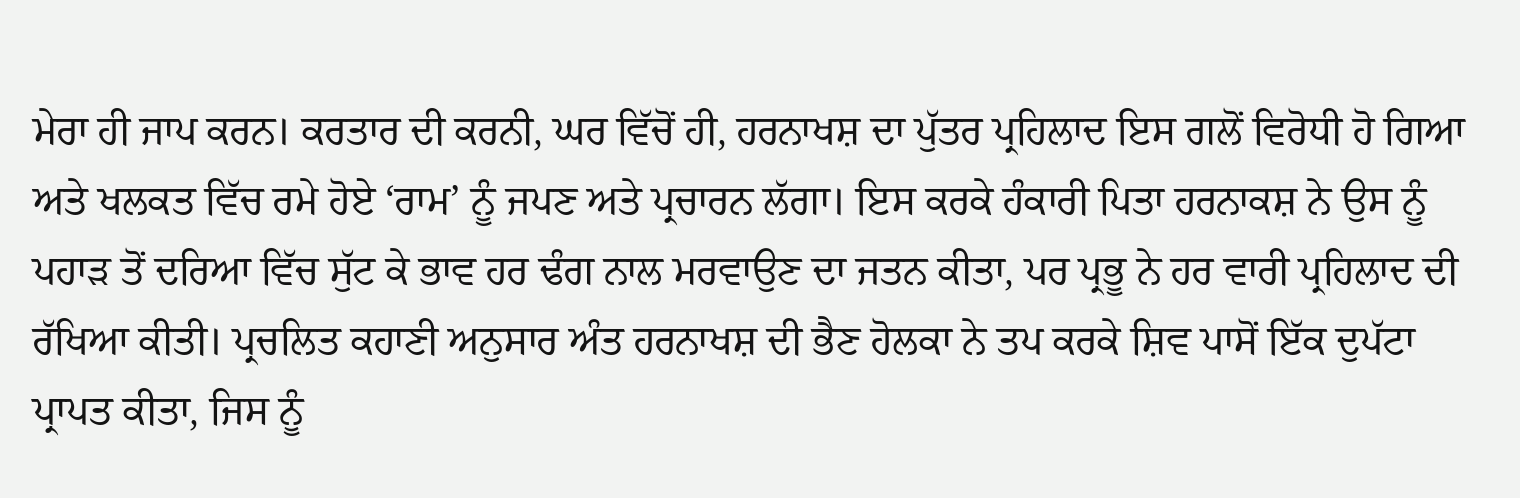ਮੇਰਾ ਹੀ ਜਾਪ ਕਰਨ। ਕਰਤਾਰ ਦੀ ਕਰਨੀ, ਘਰ ਵਿੱਚੋਂ ਹੀ, ਹਰਨਾਖਸ਼ ਦਾ ਪੁੱਤਰ ਪ੍ਰਹਿਲਾਦ ਇਸ ਗਲੋਂ ਵਿਰੋਧੀ ਹੋ ਗਿਆ ਅਤੇ ਖਲਕਤ ਵਿੱਚ ਰਮੇ ਹੋਏ ‘ਰਾਮ’ ਨੂੰ ਜਪਣ ਅਤੇ ਪ੍ਰਚਾਰਨ ਲੱਗਾ। ਇਸ ਕਰਕੇ ਹੰਕਾਰੀ ਪਿਤਾ ਹਰਨਾਕਸ਼ ਨੇ ਉਸ ਨੂੰ ਪਹਾੜ ਤੋਂ ਦਰਿਆ ਵਿੱਚ ਸੁੱਟ ਕੇ ਭਾਵ ਹਰ ਢੰਗ ਨਾਲ ਮਰਵਾਉਣ ਦਾ ਜਤਨ ਕੀਤਾ, ਪਰ ਪ੍ਰਭੂ ਨੇ ਹਰ ਵਾਰੀ ਪ੍ਰਹਿਲਾਦ ਦੀ ਰੱਖਿਆ ਕੀਤੀ। ਪ੍ਰਚਲਿਤ ਕਹਾਣੀ ਅਨੁਸਾਰ ਅੰਤ ਹਰਨਾਖਸ਼ ਦੀ ਭੈਣ ਹੋਲਕਾ ਨੇ ਤਪ ਕਰਕੇ ਸ਼ਿਵ ਪਾਸੋਂ ਇੱਕ ਦੁਪੱਟਾ ਪ੍ਰਾਪਤ ਕੀਤਾ, ਜਿਸ ਨੂੰ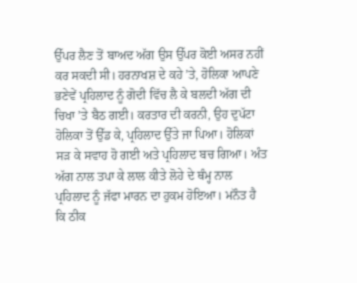ਉੱਪਰ ਲੈਣ ਤੋਂ ਬਾਅਦ ਅੱਗ ਉਸ ਉੱਪਰ ਕੋਈ ਅਸਰ ਨਹੀਂ ਕਰ ਸਕਦੀ ਸੀ। ਹਰਨਾਖਸ਼ ਦੇ ਕਹੇ ’ਤੇ, ਹੋਲਿਕਾ ਆਪਣੇ ਭਣੇਵੇਂ ਪ੍ਰਹਿਲਾਦ ਨੂੰ ਗੋਦੀ ਵਿੱਚ ਲੈ ਕੇ ਬਲਦੀ ਅੱਗ ਦੀ ਚਿਖਾ ’ਤੇ ਬੈਠ ਗਈ। ਕਰਤਾਰ ਦੀ ਕਰਨੀ, ਉਹ ਦੁਪੱਟਾ ਹੋਲਿਕਾ ਤੋਂ ਉੱਡ ਕੇ, ਪ੍ਰਹਿਲਾਦ ਉੱਤੇ ਜਾ ਪਿਆ। ਹੋਲਿਕਾਂ ਸੜ ਕੇ ਸਵਾਹ ਹੋ ਗਈ ਅਤੇ ਪ੍ਰਹਿਲਾਦ ਬਚ ਗਿਆ। ਅੰਤ ਅੱਗ ਨਾਲ ਤਪਾ ਕੇ ਲਾਲ ਕੀਤੇ ਲੋਹੇ ਦੇ ਥੰਮ੍ਹ ਨਾਲ ਪ੍ਰਹਿਲਾਦ ਨੂੰ ਜੱਫਾ ਮਾਰਨ ਦਾ ਹੁਕਮ ਹੋਇਆ। ਮਨੌਤ ਹੈ ਕਿ ਠੀਕ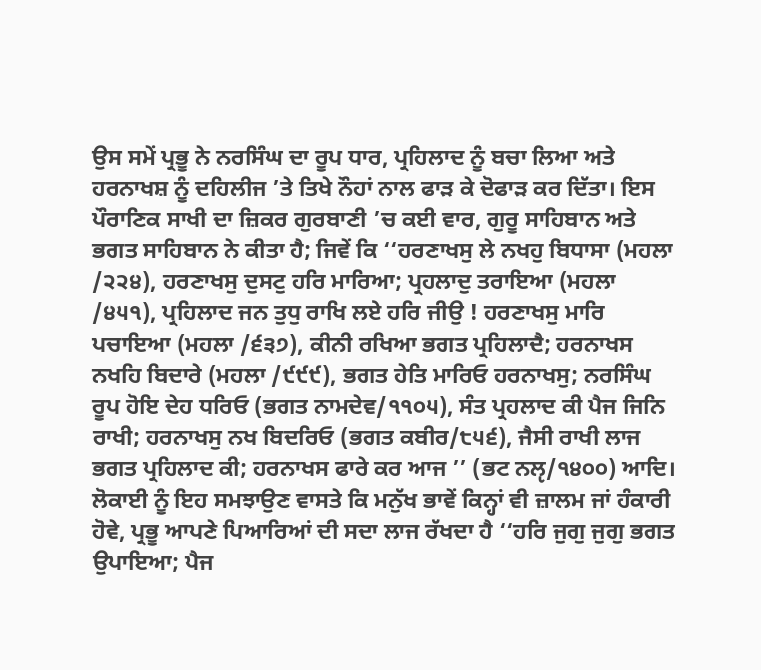ਉਸ ਸਮੇਂ ਪ੍ਰਭੂ ਨੇ ਨਰਸਿੰਘ ਦਾ ਰੂਪ ਧਾਰ, ਪ੍ਰਹਿਲਾਦ ਨੂੰ ਬਚਾ ਲਿਆ ਅਤੇ ਹਰਨਾਖਸ਼ ਨੂੰ ਦਹਿਲੀਜ ’ਤੇ ਤਿਖੇ ਨੌਹਾਂ ਨਾਲ ਫਾੜ ਕੇ ਦੋਫਾੜ ਕਰ ਦਿੱਤਾ। ਇਸ ਪੌਰਾਣਿਕ ਸਾਖੀ ਦਾ ਜ਼ਿਕਰ ਗੁਰਬਾਣੀ ’ਚ ਕਈ ਵਾਰ, ਗੁਰੂ ਸਾਹਿਬਾਨ ਅਤੇ ਭਗਤ ਸਾਹਿਬਾਨ ਨੇ ਕੀਤਾ ਹੈ; ਜਿਵੇਂ ਕਿ ‘‘ਹਰਣਾਖਸੁ ਲੇ ਨਖਹੁ ਬਿਧਾਸਾ (ਮਹਲਾ /੨੨੪), ਹਰਣਾਖਸੁ ਦੁਸਟੁ ਹਰਿ ਮਾਰਿਆ; ਪ੍ਰਹਲਾਦੁ ਤਰਾਇਆ (ਮਹਲਾ /੪੫੧), ਪ੍ਰਹਿਲਾਦ ਜਨ ਤੁਧੁ ਰਾਖਿ ਲਏ ਹਰਿ ਜੀਉ ! ਹਰਣਾਖਸੁ ਮਾਰਿ ਪਚਾਇਆ (ਮਹਲਾ /੬੩੭), ਕੀਨੀ ਰਖਿਆ ਭਗਤ ਪ੍ਰਹਿਲਾਦੈ; ਹਰਨਾਖਸ ਨਖਹਿ ਬਿਦਾਰੇ (ਮਹਲਾ /੯੯੯), ਭਗਤ ਹੇਤਿ ਮਾਰਿਓ ਹਰਨਾਖਸੁ; ਨਰਸਿੰਘ ਰੂਪ ਹੋਇ ਦੇਹ ਧਰਿਓ (ਭਗਤ ਨਾਮਦੇਵ/੧੧੦੫), ਸੰਤ ਪ੍ਰਹਲਾਦ ਕੀ ਪੈਜ ਜਿਨਿ ਰਾਖੀ; ਹਰਨਾਖਸੁ ਨਖ ਬਿਦਰਿਓ (ਭਗਤ ਕਬੀਰ/੮੫੬), ਜੈਸੀ ਰਾਖੀ ਲਾਜ ਭਗਤ ਪ੍ਰਹਿਲਾਦ ਕੀ; ਹਰਨਾਖਸ ਫਾਰੇ ਕਰ ਆਜ ’’ (ਭਟ ਨਲੵ/੧੪੦੦) ਆਦਿ। ਲੋਕਾਈ ਨੂੰ ਇਹ ਸਮਝਾਉਣ ਵਾਸਤੇ ਕਿ ਮਨੁੱਖ ਭਾਵੇਂ ਕਿਨ੍ਹਾਂ ਵੀ ਜ਼ਾਲਮ ਜਾਂ ਹੰਕਾਰੀ ਹੋਵੇ, ਪ੍ਰਭੂ ਆਪਣੇ ਪਿਆਰਿਆਂ ਦੀ ਸਦਾ ਲਾਜ ਰੱਖਦਾ ਹੈ ‘‘ਹਰਿ ਜੁਗੁ ਜੁਗੁ ਭਗਤ ਉਪਾਇਆ; ਪੈਜ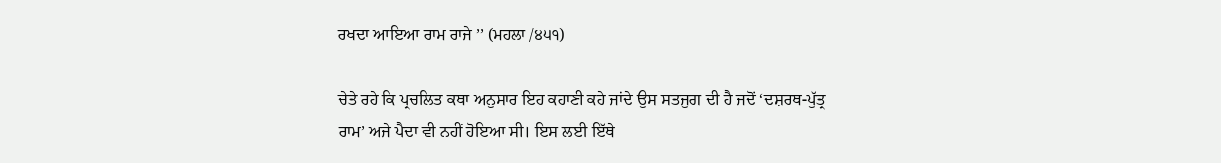ਰਖਦਾ ਆਇਆ ਰਾਮ ਰਾਜੇ ’’ (ਮਹਲਾ /੪੫੧)

ਚੇਤੇ ਰਹੇ ਕਿ ਪ੍ਰਚਲਿਤ ਕਥਾ ਅਨੁਸਾਰ ਇਹ ਕਹਾਣੀ ਕਹੇ ਜਾਂਦੇ ਉਸ ਸਤਜੁਗ ਦੀ ਹੈ ਜਦੋਂ ‘ਦਸ਼ਰਥ-ਪੁੱਤ੍ਰ ਰਾਮ’ ਅਜੇ ਪੈਦਾ ਵੀ ਨਹੀਂ ਹੋਇਆ ਸੀ। ਇਸ ਲਈ ਇੱਥੇ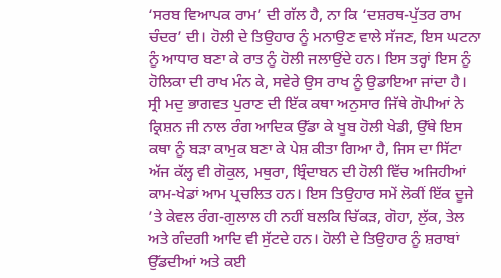‘ਸਰਬ ਵਿਆਪਕ ਰਾਮ’ ਦੀ ਗੱਲ ਹੈ, ਨਾ ਕਿ ‘ਦਸ਼ਰਥ-ਪੁੱਤਰ ਰਾਮ ਚੰਦਰ’ ਦੀ। ਹੋਲੀ ਦੇ ਤਿਉਹਾਰ ਨੂੰ ਮਨਾਉਣ ਵਾਲੇ ਸੱਜਣ, ਇਸ ਘਟਨਾ ਨੂੰ ਆਧਾਰ ਬਣਾ ਕੇ ਰਾਤ ਨੂੰ ਹੋਲੀ ਜਲਾਉਂਦੇ ਹਨ। ਇਸ ਤਰ੍ਹਾਂ ਇਸ ਨੂੰ ਹੋਲਿਕਾ ਦੀ ਰਾਖ ਮੰਨ ਕੇ, ਸਵੇਰੇ ਉਸ ਰਾਖ ਨੂੰ ਉਡਾਇਆ ਜਾਂਦਾ ਹੈ। ਸ੍ਰੀ ਮਦੁ ਭਾਗਵਤ ਪੁਰਾਣ ਦੀ ਇੱਕ ਕਥਾ ਅਨੁਸਾਰ ਜਿੱਥੇ ਗੋਪੀਆਂ ਨੇ ਕ੍ਰਿਸ਼ਨ ਜੀ ਨਾਲ ਰੰਗ ਆਦਿਕ ਉੱਡਾ ਕੇ ਖੂਬ ਹੋਲੀ ਖੇਡੀ, ਉੱਥੇ ਇਸ ਕਥਾ ਨੂੰ ਬੜਾ ਕਾਮੁਕ ਬਣਾ ਕੇ ਪੇਸ਼ ਕੀਤਾ ਗਿਆ ਹੈ, ਜਿਸ ਦਾ ਸਿੱਟਾ ਅੱਜ ਕੱਲ੍ਹ ਵੀ ਗੋਕੁਲ, ਮਥੁਰਾ, ਬ੍ਰਿੰਦਾਬਨ ਦੀ ਹੋਲੀ ਵਿੱਚ ਅਜਿਹੀਆਂ ਕਾਮ-ਖੇਡਾਂ ਆਮ ਪ੍ਰਚਲਿਤ ਹਨ। ਇਸ ਤਿਉਹਾਰ ਸਮੇਂ ਲੋਕੀਂ ਇੱਕ ਦੂਜੇ ’ਤੇ ਕੇਵਲ ਰੰਗ-ਗੁਲਾਲ ਹੀ ਨਹੀਂ ਬਲਕਿ ਚਿੱਕੜ, ਗੋਹਾ, ਲੁੱਕ, ਤੇਲ ਅਤੇ ਗੰਦਗੀ ਆਦਿ ਵੀ ਸੁੱਟਦੇ ਹਨ। ਹੋਲੀ ਦੇ ਤਿਉਹਾਰ ਨੂੰ ਸ਼ਰਾਬਾਂ ਉੱਡਦੀਆਂ ਅਤੇ ਕਈ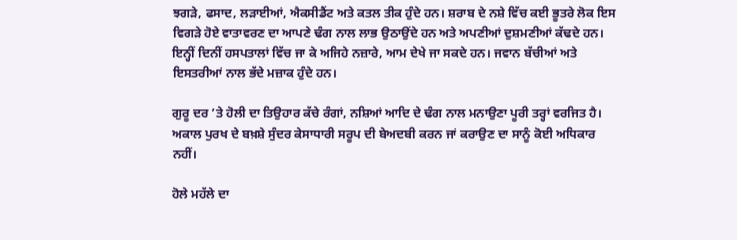ਝਗੜੇ, ਫਸਾਦ, ਲੜਾਈਆਂ, ਐਕਸੀਡੈਂਟ ਅਤੇ ਕਤਲ ਤੀਕ ਹੁੰਦੇ ਹਨ। ਸ਼ਰਾਬ ਦੇ ਨਸ਼ੇ ਵਿੱਚ ਕਈ ਭੂਤਰੇ ਲੋਕ ਇਸ ਵਿਗੜੇ ਹੋਏ ਵਾਤਾਵਰਣ ਦਾ ਆਪਣੇ ਢੰਗ ਨਾਲ ਲਾਭ ਉਠਾਉਂਦੇ ਹਨ ਅਤੇ ਅਪਣੀਆਂ ਦੁਸ਼ਮਣੀਆਂ ਕੱਢਦੇ ਹਨ। ਇਨ੍ਹੀਂ ਦਿਨੀਂ ਹਸਪਤਾਲਾਂ ਵਿੱਚ ਜਾ ਕੇ ਅਜਿਹੇ ਨਜ਼ਾਰੇ, ਆਮ ਦੇਖੇ ਜਾ ਸਕਦੇ ਹਨ। ਜਵਾਨ ਬੱਚੀਆਂ ਅਤੇ ਇਸਤਰੀਆਂ ਨਾਲ ਭੱਦੇ ਮਜ਼ਾਕ ਹੁੰਦੇ ਹਨ।

ਗੁਰੂ ਦਰ ’ਤੇ ਹੋਲੀ ਦਾ ਤਿਉਹਾਰ ਕੱਚੇ ਰੰਗਾਂ, ਨਸ਼ਿਆਂ ਆਦਿ ਦੇ ਢੰਗ ਨਾਲ ਮਨਾਉਣਾ ਪੂਰੀ ਤਰ੍ਹਾਂ ਵਰਜਿਤ ਹੈ। ਅਕਾਲ ਪੁਰਖ ਦੇ ਬਖ਼ਸ਼ੇ ਸੁੰਦਰ ਕੇਸਾਧਾਰੀ ਸਰੂਪ ਦੀ ਬੇਅਦਬੀ ਕਰਨ ਜਾਂ ਕਰਾਉਣ ਦਾ ਸਾਨੂੰ ਕੋਈ ਅਧਿਕਾਰ ਨਹੀਂ।

ਹੋਲੇ ਮਹੱਲੇ ਦਾ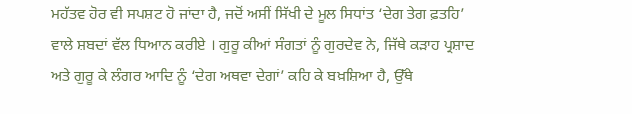ਮਹੱਤਵ ਹੋਰ ਵੀ ਸਪਸ਼ਟ ਹੋ ਜਾਂਦਾ ਹੈ, ਜਦੋਂ ਅਸੀਂ ਸਿੱਖੀ ਦੇ ਮੂਲ ਸਿਧਾਂਤ ‘ਦੇਗ ਤੇਗ ਫ਼ਤਹਿ’ ਵਾਲੇ ਸ਼ਬਦਾਂ ਵੱਲ ਧਿਆਨ ਕਰੀਏ । ਗੁਰੂ ਕੀਆਂ ਸੰਗਤਾਂ ਨੂੰ ਗੁਰਦੇਵ ਨੇ, ਜਿੱਥੇ ਕੜਾਹ ਪ੍ਰਸ਼ਾਦ ਅਤੇ ਗੁਰੂ ਕੇ ਲੰਗਰ ਆਦਿ ਨੂੰ ‘ਦੇਗ ਅਥਵਾ ਦੇਗਾਂ’ ਕਹਿ ਕੇ ਬਖ਼ਸ਼ਿਆ ਹੈ, ਉੱਥੇ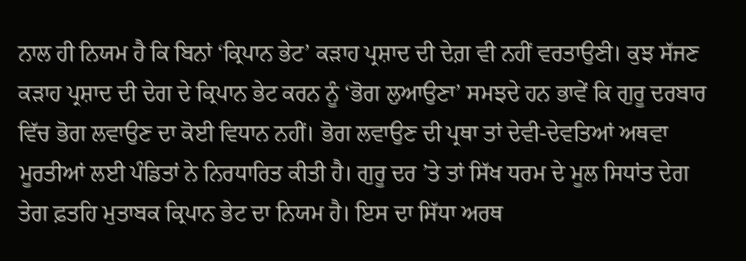ਨਾਲ ਹੀ ਨਿਯਮ ਹੈ ਕਿ ਬਿਨਾਂ ‘ਕ੍ਰਿਪਾਨ ਭੇਟ’ ਕੜਾਹ ਪ੍ਰਸ਼ਾਦ ਦੀ ਦੇਗ਼ ਵੀ ਨਹੀਂ ਵਰਤਾਉਣੀ। ਕੁਝ ਸੱਜਣ ਕੜਾਹ ਪ੍ਰਸ਼ਾਦ ਦੀ ਦੇਗ ਦੇ ਕ੍ਰਿਪਾਨ ਭੇਟ ਕਰਨ ਨੂੰ ‘ਭੋਗ ਲੁਆਉਣਾ’ ਸਮਝਦੇ ਹਨ ਭਾਵੇਂ ਕਿ ਗੁਰੂ ਦਰਬਾਰ ਵਿੱਚ ਭੋਗ ਲਵਾਉਣ ਦਾ ਕੋਈ ਵਿਧਾਨ ਨਹੀਂ। ਭੋਗ ਲਵਾਉਣ ਦੀ ਪ੍ਰਥਾ ਤਾਂ ਦੇਵੀ-ਦੇਵਤਿਆਂ ਅਥਵਾ ਮੂਰਤੀਆਂ ਲਈ ਪੰਡਿਤਾਂ ਨੇ ਨਿਰਧਾਰਿਤ ਕੀਤੀ ਹੈ। ਗੁਰੂ ਦਰ ’ਤੇ ਤਾਂ ਸਿੱਖ ਧਰਮ ਦੇ ਮੂਲ ਸਿਧਾਂਤ ਦੇਗ ਤੇਗ ਫ਼ਤਹਿ ਮੁਤਾਬਕ ਕ੍ਰਿਪਾਨ ਭੇਟ ਦਾ ਨਿਯਮ ਹੈ। ਇਸ ਦਾ ਸਿੱਧਾ ਅਰਥ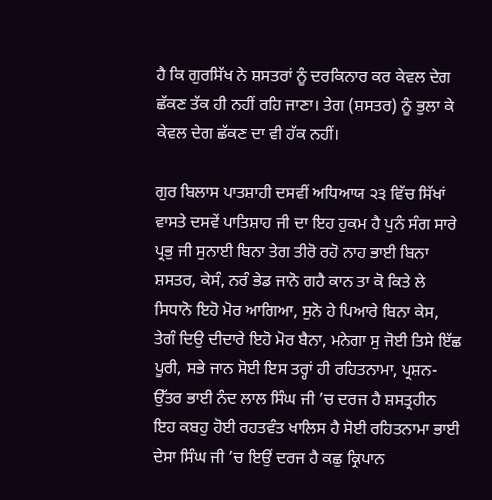ਹੈ ਕਿ ਗੁਰਸਿੱਖ ਨੇ ਸ਼ਸਤਰਾਂ ਨੂੰ ਦਰਕਿਨਾਰ ਕਰ ਕੇਵਲ ਦੇਗ ਛੱਕਣ ਤੱਕ ਹੀ ਨਹੀਂ ਰਹਿ ਜਾਣਾ। ਤੇਗ (ਸ਼ਸਤਰ) ਨੂੰ ਭੁਲਾ ਕੇ ਕੇਵਲ ਦੇਗ ਛੱਕਣ ਦਾ ਵੀ ਹੱਕ ਨਹੀਂ।

ਗੁਰ ਬਿਲਾਸ ਪਾਤਸ਼ਾਹੀ ਦਸਵੀਂ ਅਧਿਆਯ ੨੩ ਵਿੱਚ ਸਿੱਖਾਂ ਵਾਸਤੇ ਦਸਵੇਂ ਪਾਤਿਸ਼ਾਹ ਜੀ ਦਾ ਇਹ ਹੁਕਮ ਹੈ ਪੁਨੰ ਸੰਗ ਸਾਰੇ ਪ੍ਰਭੁ ਜੀ ਸੁਨਾਈ ਬਿਨਾ ਤੇਗ ਤੀਰੋ ਰਹੋ ਨਾਹ ਭਾਈ ਬਿਨਾ ਸ਼ਸਤਰ, ਕੇਸੰ, ਨਰੰ ਭੇਡ ਜਾਨੋ ਗਹੈ ਕਾਨ ਤਾ ਕੋ ਕਿਤੇ ਲੇ ਸਿਧਾਨੋ ਇਹੋ ਮੋਰ ਆਗਿਆ, ਸੁਨੋ ਹੇ ਪਿਆਰੇ ਬਿਨਾ ਕੇਸ, ਤੇਗੰ ਦਿਉ ਦੀਦਾਰੇ ਇਹੋ ਮੋਰ ਬੈਨਾ, ਮਨੇਗਾ ਸੁ ਜੋਈ ਤਿਸੇ ਇੱਛ ਪੂਰੀ, ਸਭੇ ਜਾਨ ਸੋਈ ਇਸ ਤਰ੍ਹਾਂ ਹੀ ਰਹਿਤਨਾਮਾ, ਪ੍ਰਸ਼ਨ-ਉੱਤਰ ਭਾਈ ਨੰਦ ਲਾਲ ਸਿੰਘ ਜੀ ’ਚ ਦਰਜ ਹੈ ਸ਼ਸਤ੍ਰਹੀਨ ਇਹ ਕਬਹੁ ਹੋਈ ਰਹਤਵੰਤ ਖਾਲਿਸ ਹੈ ਸੋਈ ਰਹਿਤਨਾਮਾ ਭਾਈ ਦੇਸਾ ਸਿੰਘ ਜੀ ’ਚ ਇਉਂ ਦਰਜ ਹੈ ਕਛੁ ਕ੍ਰਿਪਾਨ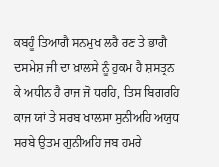ਕਬਹੂੰ ਤਿਆਗੈ ਸਨਮੁਖ ਲਰੈ ਰਣ ਤੇ ਭਾਗੈ  ਦਸਮੇਸ਼ ਜੀ ਦਾ ਖ਼ਾਲਸੇ ਨੂੰ ਹੁਕਮ ਹੈ ਸ਼ਸਤ੍ਰਨ ਕੇ ਅਧੀਨ ਹੈ ਰਾਜ ਜੋ ਧਰਹਿ, ਤਿਸ ਬਿਗਰਹਿ ਕਾਜ ਯਾਂ ਤੇ ਸਰਬ ਖਾਲਸਾ ਸੁਨੀਅਹਿ ਅਯੁਧ ਸਰਬੇ ਉਤਮ ਗੁਨੀਅਹਿ ਜਬ ਹਮਰੇ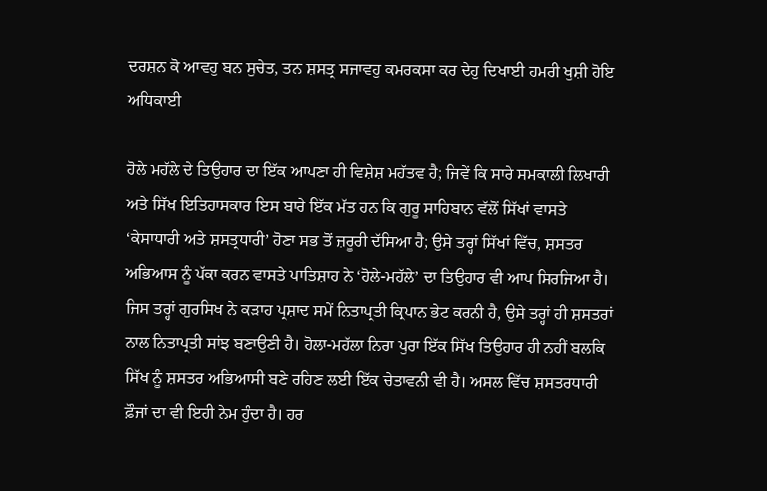ਦਰਸ਼ਨ ਕੋ ਆਵਹੁ ਬਨ ਸੁਚੇਤ, ਤਨ ਸ਼ਸਤ੍ਰ ਸਜਾਵਹੁ ਕਮਰਕਸਾ ਕਰ ਦੇਹੁ ਦਿਖਾਈ ਹਮਰੀ ਖੁਸ਼ੀ ਹੋਇ ਅਧਿਕਾਈ

ਹੋਲੇ ਮਹੱਲੇ ਦੇ ਤਿਉਹਾਰ ਦਾ ਇੱਕ ਆਪਣਾ ਹੀ ਵਿਸ਼ੇਸ਼ ਮਹੱਤਵ ਹੈ; ਜਿਵੇਂ ਕਿ ਸਾਰੇ ਸਮਕਾਲੀ ਲਿਖਾਰੀ ਅਤੇ ਸਿੱਖ ਇਤਿਹਾਸਕਾਰ ਇਸ ਬਾਰੇ ਇੱਕ ਮੱਤ ਹਨ ਕਿ ਗੁਰੂ ਸਾਹਿਬਾਨ ਵੱਲੋਂ ਸਿੱਖਾਂ ਵਾਸਤੇ ‘ਕੇਸਾਧਾਰੀ ਅਤੇ ਸ਼ਸਤ੍ਰਧਾਰੀ’ ਹੋਣਾ ਸਭ ਤੋਂ ਜ਼ਰੂਰੀ ਦੱਸਿਆ ਹੈ; ਉਸੇ ਤਰ੍ਹਾਂ ਸਿੱਖਾਂ ਵਿੱਚ, ਸ਼ਸਤਰ ਅਭਿਆਸ ਨੂੰ ਪੱਕਾ ਕਰਨ ਵਾਸਤੇ ਪਾਤਿਸ਼ਾਹ ਨੇ ‘ਹੋਲੇ-ਮਹੱਲੇ’ ਦਾ ਤਿਉਹਾਰ ਵੀ ਆਪ ਸਿਰਜਿਆ ਹੈ। ਜਿਸ ਤਰ੍ਹਾਂ ਗੁਰਸਿਖ ਨੇ ਕੜਾਹ ਪ੍ਰਸ਼ਾਦ ਸਮੇਂ ਨਿਤਾਪ੍ਰਤੀ ਕ੍ਰਿਪਾਨ ਭੇਟ ਕਰਨੀ ਹੈ, ਉਸੇ ਤਰ੍ਹਾਂ ਹੀ ਸ਼ਸਤਰਾਂ ਨਾਲ ਨਿਤਾਪ੍ਰਤੀ ਸਾਂਝ ਬਣਾਉਣੀ ਹੈ। ਹੋਲਾ-ਮਹੱਲਾ ਨਿਰਾ ਪੁਰਾ ਇੱਕ ਸਿੱਖ ਤਿਉਹਾਰ ਹੀ ਨਹੀਂ ਬਲਕਿ ਸਿੱਖ ਨੂੰ ਸ਼ਸਤਰ ਅਭਿਆਸੀ ਬਣੇ ਰਹਿਣ ਲਈ ਇੱਕ ਚੇਤਾਵਨੀ ਵੀ ਹੈ। ਅਸਲ ਵਿੱਚ ਸ਼ਸਤਰਧਾਰੀ ਫ਼ੌਜਾਂ ਦਾ ਵੀ ਇਹੀ ਨੇਮ ਹੁੰਦਾ ਹੈ। ਹਰ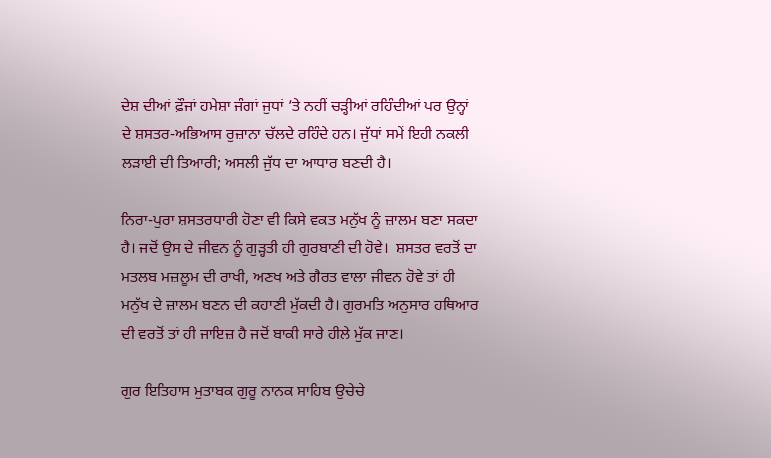ਦੇਸ਼ ਦੀਆਂ ਫ਼ੌਜਾਂ ਹਮੇਸ਼ਾ ਜੰਗਾਂ ਜੁਧਾਂ ’ਤੇ ਨਹੀਂ ਚੜ੍ਹੀਆਂ ਰਹਿੰਦੀਆਂ ਪਰ ਉਨ੍ਹਾਂ ਦੇ ਸ਼ਸਤਰ-ਅਭਿਆਸ ਰੁਜ਼ਾਨਾ ਚੱਲਦੇ ਰਹਿੰਦੇ ਹਨ। ਜੁੱਧਾਂ ਸਮੇਂ ਇਹੀ ਨਕਲੀ ਲੜਾਈ ਦੀ ਤਿਆਰੀ; ਅਸਲੀ ਜੁੱਧ ਦਾ ਆਧਾਰ ਬਣਦੀ ਹੈ।

ਨਿਰਾ-ਪੁਰਾ ਸ਼ਸਤਰਧਾਰੀ ਹੋਣਾ ਵੀ ਕਿਸੇ ਵਕਤ ਮਨੁੱਖ ਨੂੰ ਜ਼ਾਲਮ ਬਣਾ ਸਕਦਾ ਹੈ। ਜਦੋਂ ਉਸ ਦੇ ਜੀਵਨ ਨੂੰ ਗੁੜ੍ਹਤੀ ਹੀ ਗੁਰਬਾਣੀ ਦੀ ਹੋਵੇ।  ਸ਼ਸਤਰ ਵਰਤੋਂ ਦਾ ਮਤਲਬ ਮਜ਼ਲੂਮ ਦੀ ਰਾਖੀ, ਅਣਖ ਅਤੇ ਗੈਰਤ ਵਾਲਾ ਜੀਵਨ ਹੋਵੇ ਤਾਂ ਹੀ ਮਨੁੱਖ ਦੇ ਜ਼ਾਲਮ ਬਣਨ ਦੀ ਕਹਾਣੀ ਮੁੱਕਦੀ ਹੈ। ਗੁਰਮਤਿ ਅਨੁਸਾਰ ਹਥਿਆਰ ਦੀ ਵਰਤੋਂ ਤਾਂ ਹੀ ਜਾਇਜ਼ ਹੈ ਜਦੋਂ ਬਾਕੀ ਸਾਰੇ ਹੀਲੇ ਮੁੱਕ ਜਾਣ।

ਗੁਰ ਇਤਿਹਾਸ ਮੁਤਾਬਕ ਗੁਰੂ ਨਾਨਕ ਸਾਹਿਬ ਉਚੇਚੇ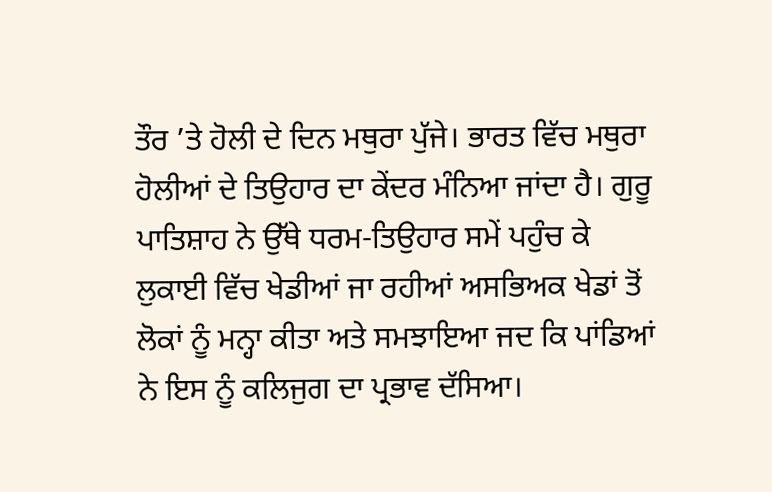ਤੌਰ ’ਤੇ ਹੋਲੀ ਦੇ ਦਿਨ ਮਥੁਰਾ ਪੁੱਜੇ। ਭਾਰਤ ਵਿੱਚ ਮਥੁਰਾ ਹੋਲੀਆਂ ਦੇ ਤਿਉਹਾਰ ਦਾ ਕੇਂਦਰ ਮੰਨਿਆ ਜਾਂਦਾ ਹੈ। ਗੁਰੂ ਪਾਤਿਸ਼ਾਹ ਨੇ ਉੱਥੇ ਧਰਮ-ਤਿਉਹਾਰ ਸਮੇਂ ਪਹੁੰਚ ਕੇ ਲੁਕਾਈ ਵਿੱਚ ਖੇਡੀਆਂ ਜਾ ਰਹੀਆਂ ਅਸਭਿਅਕ ਖੇਡਾਂ ਤੋਂ ਲੋਕਾਂ ਨੂੰ ਮਨ੍ਹਾ ਕੀਤਾ ਅਤੇ ਸਮਝਾਇਆ ਜਦ ਕਿ ਪਾਂਡਿਆਂ ਨੇ ਇਸ ਨੂੰ ਕਲਿਜੁਗ ਦਾ ਪ੍ਰਭਾਵ ਦੱਸਿਆ।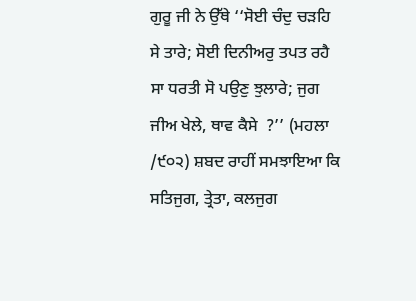ਗੁਰੂ ਜੀ ਨੇ ਉੱਥੇ ‘‘ਸੋਈ ਚੰਦੁ ਚੜਹਿ ਸੇ ਤਾਰੇ; ਸੋਈ ਦਿਨੀਅਰੁ ਤਪਤ ਰਹੈ   ਸਾ ਧਰਤੀ ਸੋ ਪਉਣੁ ਝੁਲਾਰੇ; ਜੁਗ ਜੀਅ ਖੇਲੇ, ਥਾਵ ਕੈਸੇ  ?’’ (ਮਹਲਾ /੯੦੨) ਸ਼ਬਦ ਰਾਹੀਂ ਸਮਝਾਇਆ ਕਿ ਸਤਿਜੁਗ, ਤ੍ਰੇਤਾ, ਕਲਜੁਗ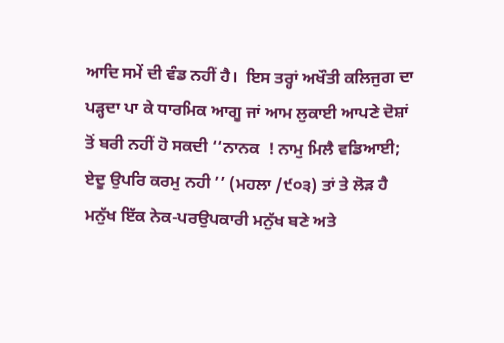ਆਦਿ ਸਮੇਂ ਦੀ ਵੰਡ ਨਹੀਂ ਹੈ।  ਇਸ ਤਰ੍ਹਾਂ ਅਖੌਤੀ ਕਲਿਜੁਗ ਦਾ ਪੜ੍ਹਦਾ ਪਾ ਕੇ ਧਾਰਮਿਕ ਆਗੂ ਜਾਂ ਆਮ ਲੁਕਾਈ ਆਪਣੇ ਦੋਸ਼ਾਂ ਤੋਂ ਬਰੀ ਨਹੀਂ ਹੋ ਸਕਦੀ ‘‘ਨਾਨਕ  ! ਨਾਮੁ ਮਿਲੈ ਵਡਿਆਈ; ਏਦੂ ਉਪਰਿ ਕਰਮੁ ਨਹੀ ’’ (ਮਹਲਾ /੯੦੩) ਤਾਂ ਤੇ ਲੋੜ ਹੈ ਮਨੁੱਖ ਇੱਕ ਨੇਕ-ਪਰਉਪਕਾਰੀ ਮਨੁੱਖ ਬਣੇ ਅਤੇ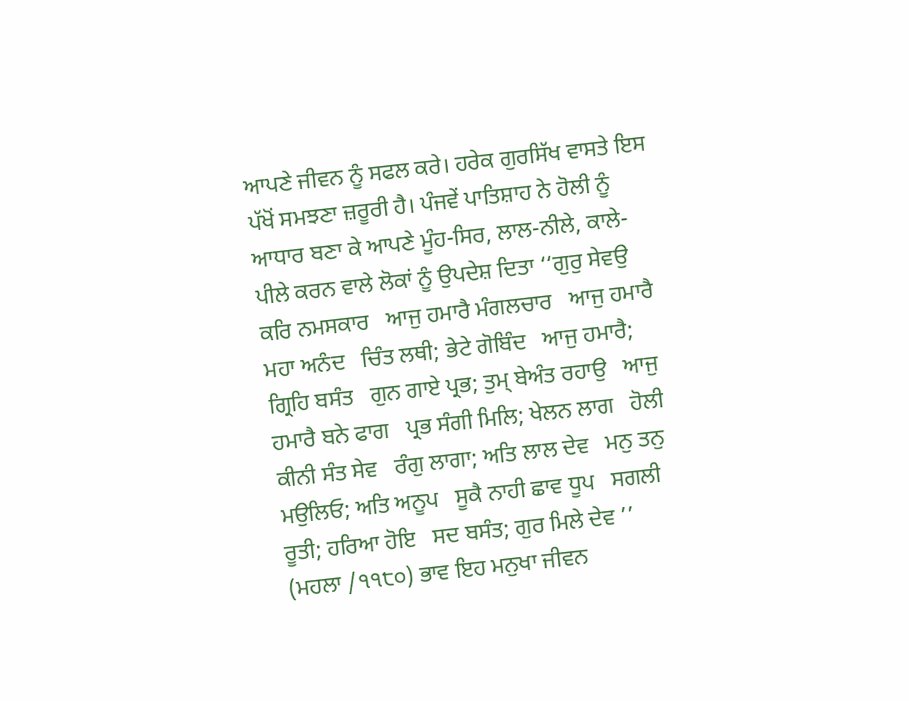ਆਪਣੇ ਜੀਵਨ ਨੂੰ ਸਫਲ ਕਰੇ। ਹਰੇਕ ਗੁਰਸਿੱਖ ਵਾਸਤੇ ਇਸ ਪੱਖੋਂ ਸਮਝਣਾ ਜ਼ਰੂਰੀ ਹੈ। ਪੰਜਵੇਂ ਪਾਤਿਸ਼ਾਹ ਨੇ ਹੋਲੀ ਨੂੰ ਆਧਾਰ ਬਣਾ ਕੇ ਆਪਣੇ ਮੂੰਹ-ਸਿਰ, ਲਾਲ-ਨੀਲੇ, ਕਾਲੇ-ਪੀਲੇ ਕਰਨ ਵਾਲੇ ਲੋਕਾਂ ਨੂੰ ਉਪਦੇਸ਼ ਦਿਤਾ ‘‘ਗੁਰੁ ਸੇਵਉ ਕਰਿ ਨਮਸਕਾਰ   ਆਜੁ ਹਮਾਰੈ ਮੰਗਲਚਾਰ   ਆਜੁ ਹਮਾਰੈ ਮਹਾ ਅਨੰਦ   ਚਿੰਤ ਲਥੀ; ਭੇਟੇ ਗੋਬਿੰਦ   ਆਜੁ ਹਮਾਰੈ; ਗ੍ਰਿਹਿ ਬਸੰਤ   ਗੁਨ ਗਾਏ ਪ੍ਰਭ; ਤੁਮ੍ ਬੇਅੰਤ ਰਹਾਉ   ਆਜੁ ਹਮਾਰੈ ਬਨੇ ਫਾਗ   ਪ੍ਰਭ ਸੰਗੀ ਮਿਲਿ; ਖੇਲਨ ਲਾਗ   ਹੋਲੀ ਕੀਨੀ ਸੰਤ ਸੇਵ   ਰੰਗੁ ਲਾਗਾ; ਅਤਿ ਲਾਲ ਦੇਵ   ਮਨੁ ਤਨੁ ਮਉਲਿਓ; ਅਤਿ ਅਨੂਪ   ਸੂਕੈ ਨਾਹੀ ਛਾਵ ਧੂਪ   ਸਗਲੀ ਰੂਤੀ; ਹਰਿਆ ਹੋਇ   ਸਦ ਬਸੰਤ; ਗੁਰ ਮਿਲੇ ਦੇਵ ’’ (ਮਹਲਾ /੧੧੮੦) ਭਾਵ ਇਹ ਮਨੁਖਾ ਜੀਵਨ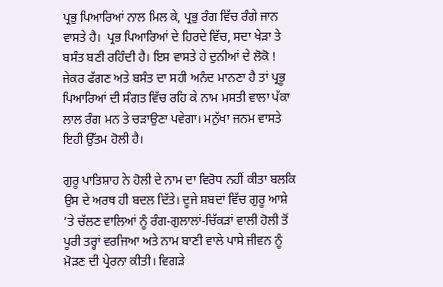ਪ੍ਰਭੁ ਪਿਆਰਿਆਂ ਨਾਲ ਮਿਲ ਕੇ, ਪ੍ਰਭੁ ਰੰਗ ਵਿੱਚ ਰੰਗੇ ਜਾਨ ਵਾਸਤੇ ਹੈ।  ਪ੍ਰਭ ਪਿਆਰਿਆਂ ਦੇ ਹਿਰਦੇ ਵਿੱਚ, ਸਦਾ ਖੇੜਾ ਤੇ ਬਸੰਤ ਬਣੀ ਰਹਿੰਦੀ ਹੈ। ਇਸ ਵਾਸਤੇ ਹੇ ਦੁਨੀਆਂ ਦੇ ਲੋਕੋ ! ਜੇਕਰ ਫੱਗਣ ਅਤੇ ਬਸੰਤ ਦਾ ਸਹੀ ਅਨੰਦ ਮਾਨਣਾ ਹੈ ਤਾਂ ਪ੍ਰਭੂ ਪਿਆਰਿਆਂ ਦੀ ਸੰਗਤ ਵਿੱਚ ਰਹਿ ਕੇ ਨਾਮ ਮਸਤੀ ਵਾਲਾ ਪੱਕਾ ਲਾਲ ਰੰਗ ਮਨ ਤੇ ਚੜਾਉਣਾ ਪਵੇਗਾ। ਮਨੁੱਖਾ ਜਨਮ ਵਾਸਤੇ ਇਹੀ ਉੱਤਮ ਹੋਲੀ ਹੈ।

ਗੁਰੂ ਪਾਤਿਸ਼ਾਹ ਨੇ ਹੋਲੀ ਦੇ ਨਾਮ ਦਾ ਵਿਰੋਧ ਨਹੀਂ ਕੀਤਾ ਬਲਕਿ ਉਸ ਦੇ ਅਰਥ ਹੀ ਬਦਲ ਦਿੱਤੇ। ਦੂਜੇ ਸ਼ਬਦਾਂ ਵਿੱਚ ਗੁਰੂ ਆਸ਼ੇ ’ਤੇ ਚੱਲਣ ਵਾਲਿਆਂ ਨੂੰ ਰੰਗ-ਗੁਲਾਲਾਂ-ਚਿੱਕੜਾਂ ਵਾਲੀ ਹੋਲੀ ਤੋਂ ਪੂਰੀ ਤਰ੍ਹਾਂ ਵਰਜਿਆ ਅਤੇ ਨਾਮ ਬਾਣੀ ਵਾਲੇ ਪਾਸੇ ਜੀਵਨ ਨੂੰ ਮੋੜਣ ਦੀ ਪ੍ਰੇਰਨਾ ਕੀਤੀ। ਵਿਗੜੇ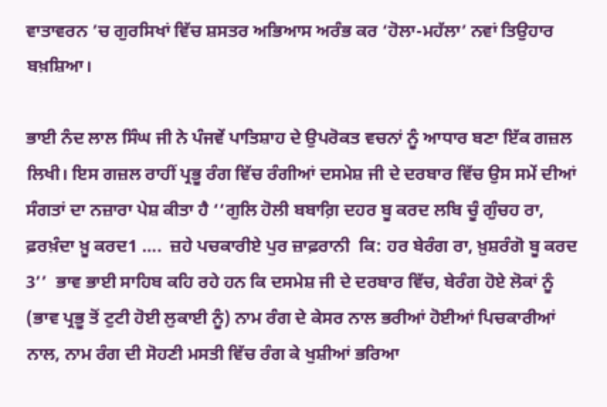ਵਾਤਾਵਰਨ ’ਚ ਗੁਰਸਿਖਾਂ ਵਿੱਚ ਸ਼ਸਤਰ ਅਭਿਆਸ ਅਰੰਭ ਕਰ ‘ਹੋਲਾ-ਮਹੱਲਾ’ ਨਵਾਂ ਤਿਉਹਾਰ ਬਖ਼ਸ਼ਿਆ।

ਭਾਈ ਨੰਦ ਲਾਲ ਸਿੰਘ ਜੀ ਨੇ ਪੰਜਵੇਂ ਪਾਤਿਸ਼ਾਹ ਦੇ ਉਪਰੋਕਤ ਵਚਨਾਂ ਨੂੰ ਆਧਾਰ ਬਣਾ ਇੱਕ ਗਜ਼ਲ ਲਿਖੀ। ਇਸ ਗਜ਼ਲ ਰਾਹੀਂ ਪ੍ਰਭੂ ਰੰਗ ਵਿੱਚ ਰੰਗੀਆਂ ਦਸਮੇਸ਼ ਜੀ ਦੇ ਦਰਬਾਰ ਵਿੱਚ ਉਸ ਸਮੇਂ ਦੀਆਂ ਸੰਗਤਾਂ ਦਾ ਨਜ਼ਾਰਾ ਪੇਸ਼ ਕੀਤਾ ਹੈ ‘‘ਗੁਲਿ ਹੋਲੀ ਬਬਾਗ਼ਿ ਦਹਰ ਬੂ ਕਰਦ ਲਬਿ ਚੂੰ ਗੁੰਚਹ ਰਾ, ਫ਼ਰਖ਼ੰਦਾ ਖ਼ੂ ਕਰਦ1 ….  ਜ਼ਹੇ ਪਚਕਾਰੀਏ ਪੁਰ ਜ਼ਾਫ਼ਰਾਨੀ  ਕਿ: ਹਰ ਬੇਰੰਗ ਰਾ, ਖ਼ੁਸ਼ਰੰਗੋ ਬੂ ਕਰਦ 3’’  ਭਾਵ ਭਾਈ ਸਾਹਿਬ ਕਹਿ ਰਹੇ ਹਨ ਕਿ ਦਸਮੇਸ਼ ਜੀ ਦੇ ਦਰਬਾਰ ਵਿੱਚ, ਬੇਰੰਗ ਹੋਏ ਲੋਕਾਂ ਨੂੰ (ਭਾਵ ਪ੍ਰਭੂ ਤੋਂ ਟੁਟੀ ਹੋਈ ਲੁਕਾਈ ਨੂੰ) ਨਾਮ ਰੰਗ ਦੇ ਕੇਸਰ ਨਾਲ ਭਰੀਆਂ ਹੋਈਆਂ ਪਿਚਕਾਰੀਆਂ ਨਾਲ, ਨਾਮ ਰੰਗ ਦੀ ਸੋਹਣੀ ਮਸਤੀ ਵਿੱਚ ਰੰਗ ਕੇ ਖੁਸ਼ੀਆਂ ਭਰਿਆ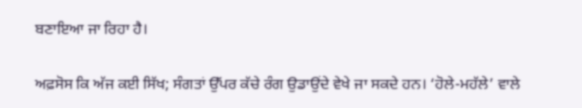ਬਣਾਇਆ ਜਾ ਰਿਹਾ ਹੈ।

ਅਫ਼ਸੋਸ ਕਿ ਅੱਜ ਕਈ ਸਿੱਖ; ਸੰਗਤਾਂ ਉੱਪਰ ਕੱਚੇ ਰੰਗ ਉਡਾਉਂਦੇ ਵੇਖੇ ਜਾ ਸਕਦੇ ਹਨ। ‘ਹੋਲੇ-ਮਹੱਲੇ’ ਵਾਲੇ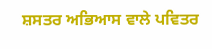ਸ਼ਸਤਰ ਅਭਿਆਸ ਵਾਲੇ ਪਵਿਤਰ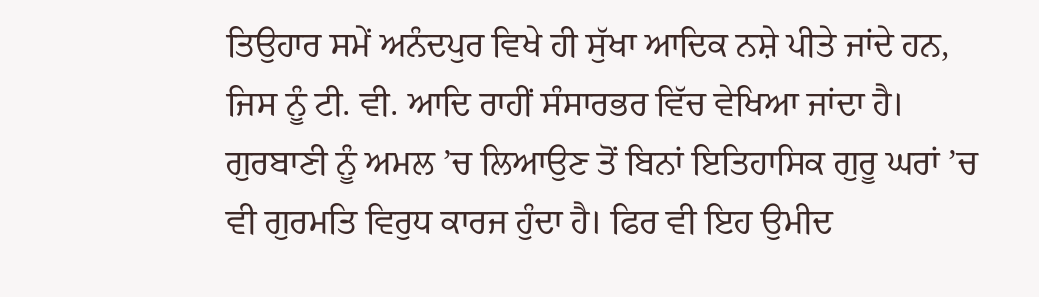ਤਿਉਹਾਰ ਸਮੇਂ ਅਨੰਦਪੁਰ ਵਿਖੇ ਹੀ ਸੁੱਖਾ ਆਦਿਕ ਨਸ਼ੇ ਪੀਤੇ ਜਾਂਦੇ ਹਨ, ਜਿਸ ਨੂੰ ਟੀ. ਵੀ. ਆਦਿ ਰਾਹੀਂ ਸੰਸਾਰਭਰ ਵਿੱਚ ਵੇਖਿਆ ਜਾਂਦਾ ਹੈ। ਗੁਰਬਾਣੀ ਨੂੰ ਅਮਲ ’ਚ ਲਿਆਉਣ ਤੋਂ ਬਿਨਾਂ ਇਤਿਹਾਸਿਕ ਗੁਰੂ ਘਰਾਂ ’ਚ ਵੀ ਗੁਰਮਤਿ ਵਿਰੁਧ ਕਾਰਜ ਹੁੰਦਾ ਹੈ। ਫਿਰ ਵੀ ਇਹ ਉਮੀਦ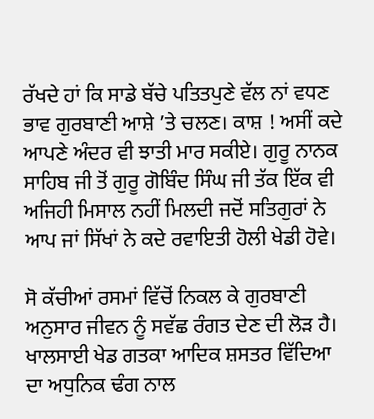ਰੱਖਦੇ ਹਾਂ ਕਿ ਸਾਡੇ ਬੱਚੇ ਪਤਿਤਪੁਣੇ ਵੱਲ ਨਾਂ ਵਧਣ ਭਾਵ ਗੁਰਬਾਣੀ ਆਸ਼ੇ ’ਤੇ ਚਲਣ। ਕਾਸ਼ ! ਅਸੀਂ ਕਦੇ ਆਪਣੇ ਅੰਦਰ ਵੀ ਝਾਤੀ ਮਾਰ ਸਕੀਏ। ਗੁਰੂ ਨਾਨਕ ਸਾਹਿਬ ਜੀ ਤੋਂ ਗੁਰੂ ਗੋਬਿੰਦ ਸਿੰਘ ਜੀ ਤੱਕ ਇੱਕ ਵੀ ਅਜਿਹੀ ਮਿਸਾਲ ਨਹੀਂ ਮਿਲਦੀ ਜਦੋਂ ਸਤਿਗੁਰਾਂ ਨੇ ਆਪ ਜਾਂ ਸਿੱਖਾਂ ਨੇ ਕਦੇ ਰਵਾਇਤੀ ਹੋਲੀ ਖੇਡੀ ਹੋਵੇ।

ਸੋ ਕੱਚੀਆਂ ਰਸਮਾਂ ਵਿੱਚੋਂ ਨਿਕਲ ਕੇ ਗੁਰਬਾਣੀ ਅਨੁਸਾਰ ਜੀਵਨ ਨੂੰ ਸਵੱਛ ਰੰਗਤ ਦੇਣ ਦੀ ਲੋੜ ਹੈ। ਖਾਲਸਾਈ ਖੇਡ ਗਤਕਾ ਆਦਿਕ ਸ਼ਸਤਰ ਵਿੱਦਿਆ ਦਾ ਅਧੁਨਿਕ ਢੰਗ ਨਾਲ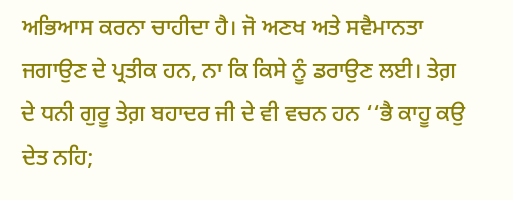ਅਭਿਆਸ ਕਰਨਾ ਚਾਹੀਦਾ ਹੈ। ਜੋ ਅਣਖ ਅਤੇ ਸਵੈਮਾਨਤਾ ਜਗਾਉਣ ਦੇ ਪ੍ਰਤੀਕ ਹਨ, ਨਾ ਕਿ ਕਿਸੇ ਨੂੰ ਡਰਾਉਣ ਲਈ। ਤੇਗ਼ ਦੇ ਧਨੀ ਗੁਰੂ ਤੇਗ਼ ਬਹਾਦਰ ਜੀ ਦੇ ਵੀ ਵਚਨ ਹਨ ‘‘ਭੈ ਕਾਹੂ ਕਉ ਦੇਤ ਨਹਿ;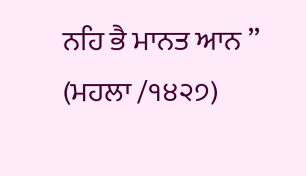ਨਹਿ ਭੈ ਮਾਨਤ ਆਨ ’’ (ਮਹਲਾ /੧੪੨੭)